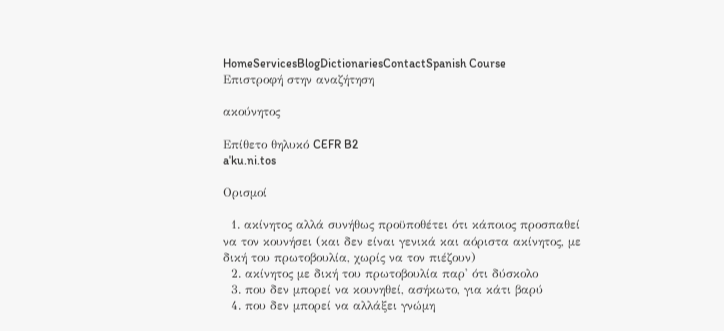HomeServicesBlogDictionariesContactSpanish Course
Επιστροφή στην αναζήτηση

ακούνητος

Επίθετο θηλυκό CEFR B2
aˈku.ni.tos

Ορισμοί

  1. ακίνητος αλλά συνήθως προϋποθέτει ότι κάποιος προσπαθεί να τον κουνήσει (και δεν είναι γενικά και αόριστα ακίνητος, με δική του πρωτοβουλία, χωρίς να τον πιέζουν)
  2. ακίνητος με δική του πρωτοβουλία παρ' ότι δύσκολο
  3. που δεν μπορεί να κουνηθεί, ασήκωτο, για κάτι βαρύ
  4. που δεν μπορεί να αλλάξει γνώμη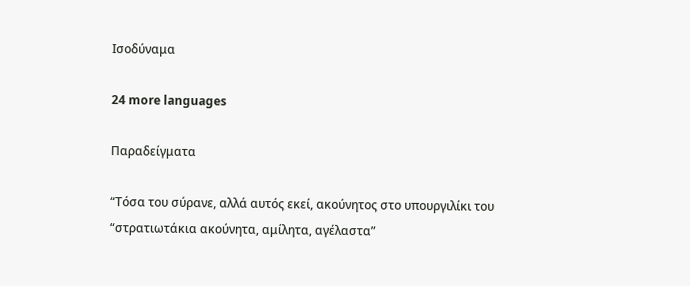Ισοδύναμα

24 more languages

Παραδείγματα

“Τόσα του σύρανε, αλλά αυτός εκεί, ακούνητος στο υπουργιλίκι του
“στρατιωτάκια ακούνητα, αμίλητα, αγέλαστα”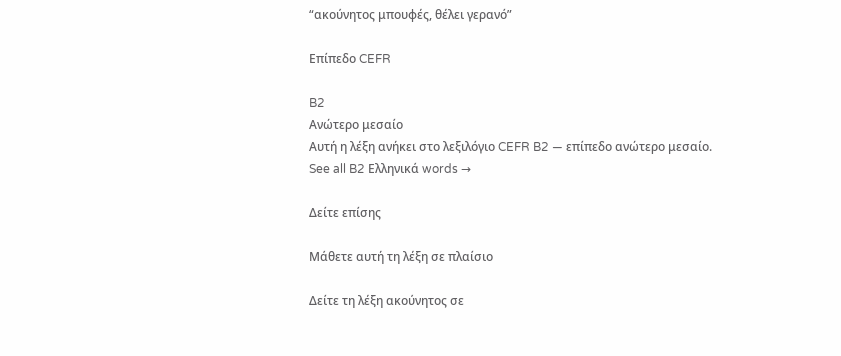“ακούνητος μπουφές, θέλει γερανό”

Επίπεδο CEFR

B2
Ανώτερο μεσαίο
Αυτή η λέξη ανήκει στο λεξιλόγιο CEFR B2 — επίπεδο ανώτερο μεσαίο.
See all B2 Ελληνικά words →

Δείτε επίσης

Μάθετε αυτή τη λέξη σε πλαίσιο

Δείτε τη λέξη ακούνητος σε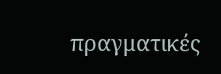πραγματικές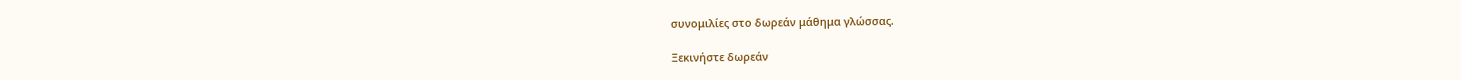συνομιλίες στο δωρεάν μάθημα γλώσσας.

Ξεκινήστε δωρεάν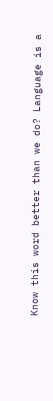Know this word better than we do? Language is a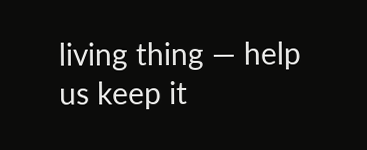living thing — help us keep it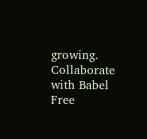growing. Collaborate with Babel Free